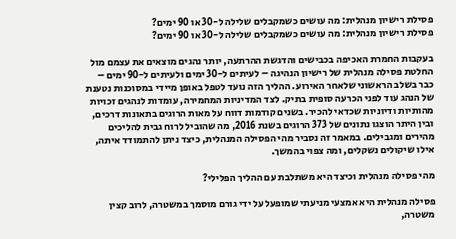פסילת רישיון מנהלית: מה עושים כשמקבלים שלילה ל-30 או 90 ימים?
פסילת רישיון מנהלית: מה עושים כשמקבלים שלילה ל-30 או 90 ימים?

בעקבות החמרת האכיפה בכבישים והדגשת ההרתעה, יותר נהגים מוצאים את עצמם מול החלטת פסילה מנהלית של רישיון הנהיגה – לעיתים ל-30 ימים ולעיתים ל-90 ימים – כבר בשלב הראשוני שלאחר האירוע. ההליך הזה נועד לטפל באופן מיידי במסוכנות נטענת של הנהג עוד לפני הכרעה סופית בתיק. לצד המדיניות המחמירה, עומדות לנהגים זכויות מהותיות ודיוניות שכדאי להכיר. בשנים קודמות דווח על מאות הרוגים בתאונות דרכים, ובין היתר הוצגו נתונים של 373 הרוגים בשנת 2016, מה שהוביל לרוח גבית להליכים מהירים ומגבילים. במאמר זה נסביר מהי הפסילה המנהלית, כיצד ניתן להתמודד איתה, אילו שיקולים נשקלים, ומה צפוי בהמשך.

מהי פסילה מנהלית וכיצד היא משתלבת עם ההליך הפלילי?

פסילה מנהלית היא אמצעי מניעתי שמופעל על ידי גורם מוסמך במשטרה, לרוב קצין משטרה,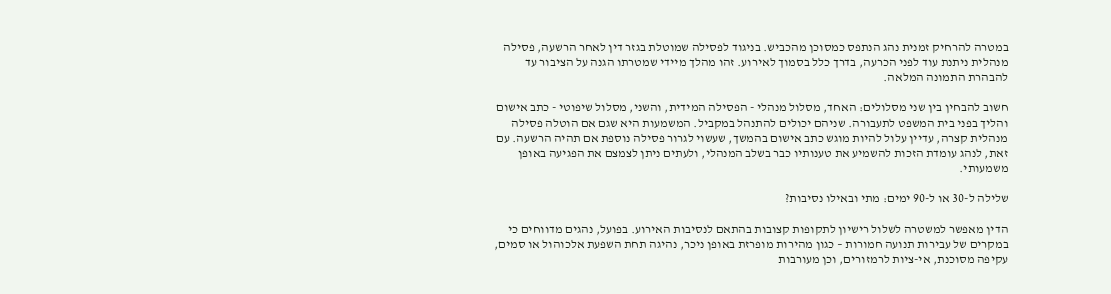במטרה להרחיק זמנית נהג הנתפס כמסוכן מהכביש. בניגוד לפסילה שמוטלת בגזר דין לאחר הרשעה, פסילה מנהלית ניתנת עוד לפני הכרעה, בדרך כלל בסמוך לאירוע. זהו מהלך מיידי שמטרתו הגנה על הציבור עד להבהרת התמונה המלאה.

חשוב להבחין בין שני מסלולים: האחד, מסלול מנהלי - הפסילה המידית, והשני, מסלול שיפוטי - כתב אישום והליך בפני בית המשפט לתעבורה. שניהם יכולים להתנהל במקביל. המשמעות היא שגם אם הוטלה פסילה מנהלית קצרה, עדיין עלול להיות מוגש כתב אישום בהמשך, שעשוי לגרור פסילה נוספת אם תהיה הרשעה. עם זאת, לנהג עומדת הזכות להשמיע את טענותיו כבר בשלב המנהלי, ולעתים ניתן לצמצם את הפגיעה באופן משמעותי.

שלילה ל-30 או ל-90 ימים: מתי ובאילו נסיבות?

הדין מאפשר למשטרה לשלול רישיון לתקופות קצובות בהתאם לנסיבות האירוע. בפועל, נהגים מדווחים כי במקרים של עבירות תנועה חמורות – כגון מהירות מופרזת באופן ניכר, נהיגה תחת השפעת אלכוהול או סמים, עקיפה מסוכנת, אי-ציות לרמזורים, וכן מעורבות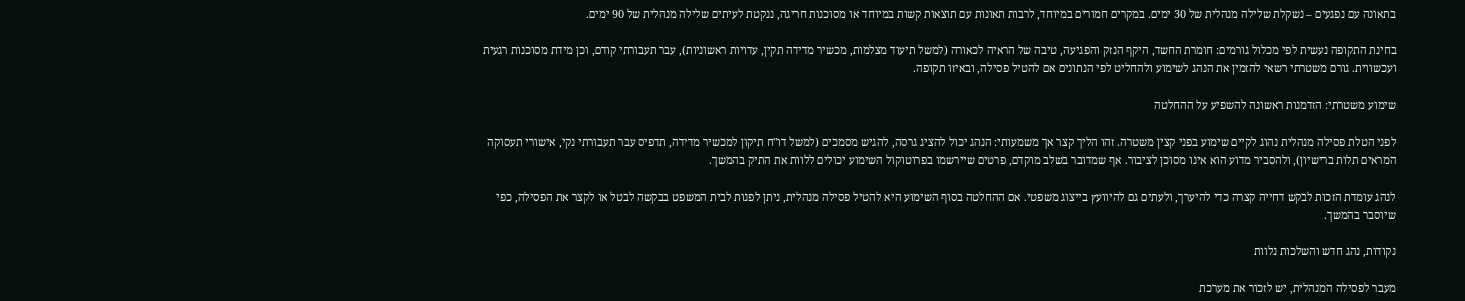בתאונה עם נפגעים – נשקלת שלילה מנהלית של 30 ימים. במקרים חמורים במיוחד, לרבות תאונות עם תוצאות קשות במיוחד או מסוכנות חריגה, ננקטת לעיתים שלילה מנהלית של 90 ימים.

בחינת התקופה נעשית לפי מכלול גורמים: חומרת החשד, היקף הנזק והפגיעה, טיבה של הראיה לכאורה (למשל תיעוד מצלמות, מכשיר מדידה תקין, עדויות ראשוניות), עבר תעבורתי קודם, וכן מידת מסוכנות רגעית ועכשווית. גורם משטרתי רשאי להזמין את הנהג לשימוע ולהחליט לפי הנתונים אם להטיל פסילה, ובאיזו תקופה.

שימוע משטרתי: הזדמנות ראשונה להשפיע על ההחלטה

לפני הטלת פסילה מנהלית נהוג לקיים שימוע בפני קצין משטרה. זהו הליך קצר אך משמעותי: הנהג יכול להציג גרסה, להגיש מסמכים (למשל דו"ח תיקון למכשיר מדידה, תדפיס עבר תעבורתי נקי, אישורי תעסוקה המראים תלות ברישיון), ולהסביר מדוע הוא אינו מסוכן לציבור. אף שמדובר בשלב מוקדם, פרטים שיירשמו בפרוטוקול השימוע יכולים ללוות את התיק בהמשך.

לנהג עומדת הזכות לבקש דחייה קצרה כדי להיערך, ולעתים גם להיוועץ בייצוג משפטי. אם ההחלטה בסוף השימוע היא להטיל פסילה מנהלית, ניתן לפנות לבית המשפט בבקשה לבטל או לקצר את הפסילה, כפי שיוסבר בהמשך.

נקודות, נהג חדש והשלכות נלוות

מעבר לפסילה המנהלית, יש לזכור את מערכת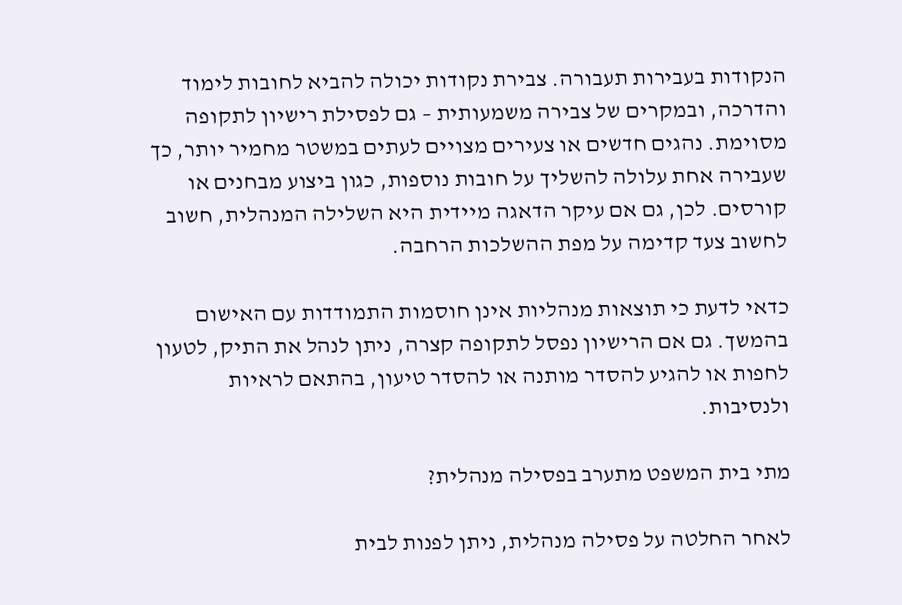הנקודות בעבירות תעבורה. צבירת נקודות יכולה להביא לחובות לימוד והדרכה, ובמקרים של צבירה משמעותית – גם לפסילת רישיון לתקופה מסוימת. נהגים חדשים או צעירים מצויים לעתים במשטר מחמיר יותר, כך שעבירה אחת עלולה להשליך על חובות נוספות, כגון ביצוע מבחנים או קורסים. לכן, גם אם עיקר הדאגה מיידית היא השלילה המנהלית, חשוב לחשוב צעד קדימה על מפת ההשלכות הרחבה.

כדאי לדעת כי תוצאות מנהליות אינן חוסמות התמודדות עם האישום בהמשך. גם אם הרישיון נפסל לתקופה קצרה, ניתן לנהל את התיק, לטעון לחפות או להגיע להסדר מותנה או להסדר טיעון, בהתאם לראיות ולנסיבות.

מתי בית המשפט מתערב בפסילה מנהלית?

לאחר החלטה על פסילה מנהלית, ניתן לפנות לבית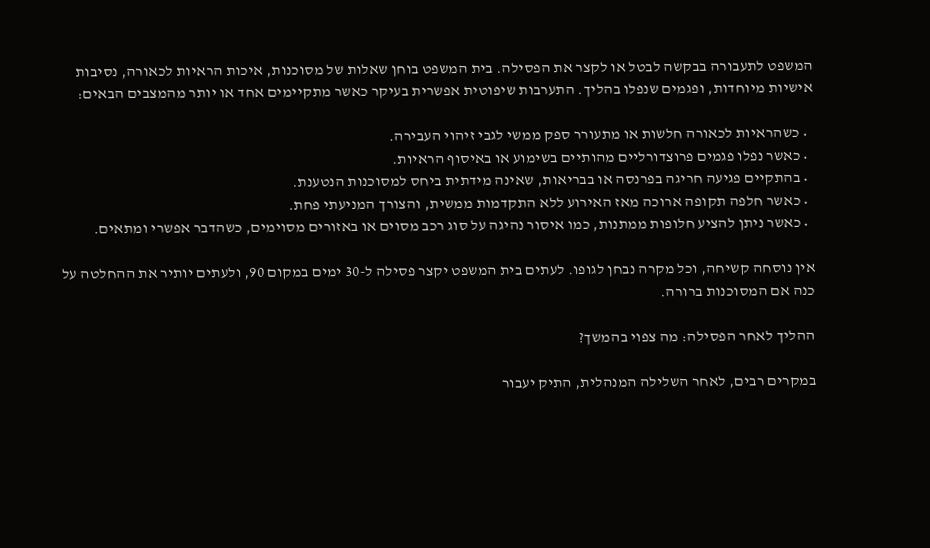המשפט לתעבורה בבקשה לבטל או לקצר את הפסילה. בית המשפט בוחן שאלות של מסוכנות, איכות הראיות לכאורה, נסיבות אישיות מיוחדות, ופגמים שנפלו בהליך. התערבות שיפוטית אפשרית בעיקר כאשר מתקיימים אחד או יותר מהמצבים הבאים:

  • כשהראיות לכאורה חלשות או מתעורר ספק ממשי לגבי זיהוי העבירה.
  • כאשר נפלו פגמים פרוצדורליים מהותיים בשימוע או באיסוף הראיות.
  • בהתקיים פגיעה חריגה בפרנסה או בבריאות, שאינה מידתית ביחס למסוכנות הנטענת.
  • כאשר חלפה תקופה ארוכה מאז האירוע ללא התקדמות ממשית, והצורך המניעתי פחת.
  • כאשר ניתן להציע חלופות ממתנות, כמו איסור נהיגה על סוג רכב מסוים או באזורים מסוימים, כשהדבר אפשרי ומתאים.

אין נוסחה קשיחה, וכל מקרה נבחן לגופו. לעתים בית המשפט יקצר פסילה ל-30 ימים במקום 90, ולעתים יותיר את ההחלטה על כנה אם המסוכנות ברורה.

ההליך לאחר הפסילה: מה צפוי בהמשך?

במקרים רבים, לאחר השלילה המנהלית, התיק יעבור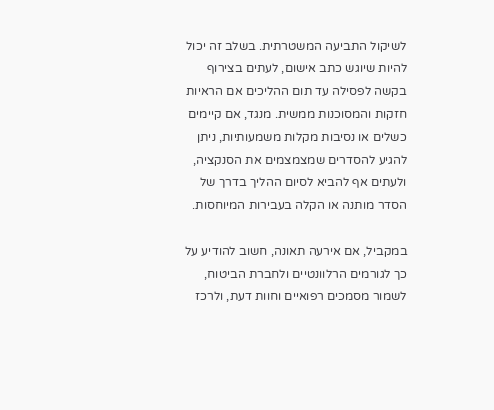לשיקול התביעה המשטרתית. בשלב זה יכול להיות שיוגש כתב אישום, לעתים בצירוף בקשה לפסילה עד תום ההליכים אם הראיות חזקות והמסוכנות ממשית. מנגד, אם קיימים כשלים או נסיבות מקלות משמעותיות, ניתן להגיע להסדרים שמצמצמים את הסנקציה, ולעתים אף להביא לסיום ההליך בדרך של הסדר מותנה או הקלה בעבירות המיוחסות.

במקביל, אם אירעה תאונה, חשוב להודיע על כך לגורמים הרלוונטיים ולחברת הביטוח, לשמור מסמכים רפואיים וחוות דעת, ולרכז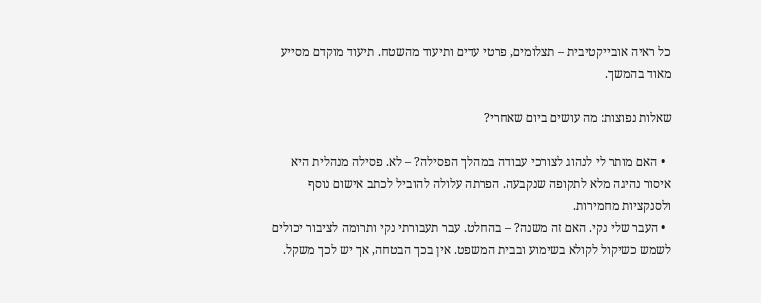כל ראיה אובייקטיבית – תצלומים, פרטי עדים ותיעוד מהשטח. תיעוד מוקדם מסייע מאוד בהמשך.

שאלות נפוצות: מה עושים ביום שאחרי?

  • האם מותר לי לנהוג לצורכי עבודה במהלך הפסילה? – לא. פסילה מנהלית היא איסור נהיגה מלא לתקופה שנקבעה. הפרתה עלולה להוביל לכתב אישום נוסף ולסנקציות מחמירות.
  • העבר שלי נקי. האם זה משנה? – בהחלט. עבר תעבורתי נקי ותרומה לציבור יכולים לשמש כשיקול לקולא בשימוע ובבית המשפט. אין בכך הבטחה, אך יש לכך משקל.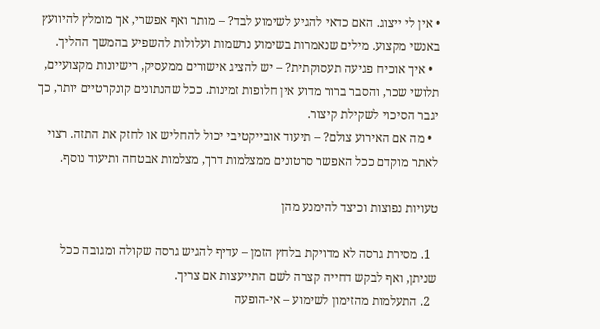• אין לי ייצוג. האם כדאי להגיע לשימוע לבד? – מותר ואף אפשרי, אך מומלץ להיוועץ באנשי מקצוע. מילים שנאמרות בשימוע נרשמות ועלולות להשפיע בהמשך ההליך.
  • איך אוכיח פגיעה תעסוקתית? – יש להציג אישורים ממעסיק, רישיונות מקצועיים, תלושי שכר, והסבר ברור מדוע אין חלופות זמינות. ככל שהנתונים קונקרטיים יותר, כך יגבר הסיכוי לשקילת קיצור.
  • מה אם האירוע צולם? – תיעוד אובייקטיבי יכול להחליש או לחזק את התזה. רצוי לאתר מוקדם ככל האפשר סרטונים ממצלמות דרך, מצלמות אבטחה ותיעוד נוסף.

טעויות נפוצות וכיצד להימנע מהן

  1. מסירת גרסה לא מדויקת בלחץ הזמן – עדיף להגיש גרסה שקולה ומגובה ככל שניתן, ואף לבקש דחייה קצרה לשם התייעצות אם צריך.
  2. התעלמות מהזימון לשימוע – אי-הופעה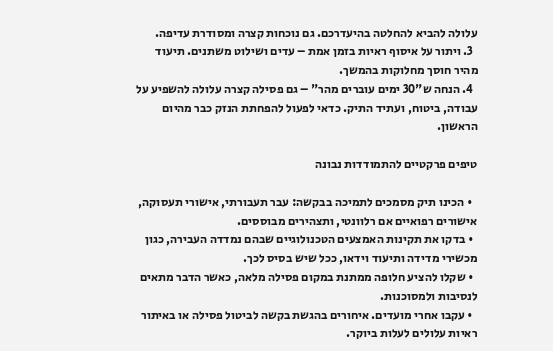עלולה להביא להחלטה בהיעדרכם. גם נוכחות קצרה ומסודרת עדיפה.
  3. ויתור על איסוף ראיות בזמן אמת – עדים ושילוט משתנים. תיעוד מהיר חוסך מחלוקות בהמשך.
  4. הנחה ש"30 ימים עוברים מהר" – גם פסילה קצרה עלולה להשפיע על עבודה, ביטוח, ועתיד התיק. כדאי לפעול להפחתת הנזק כבר מהיום הראשון.

טיפים פרקטיים להתמודדות נבונה

  • הכינו תיק מסמכים לתמיכה בבקשה: עבר תעבורתי, אישורי תעסוקה, אישורים רפואיים אם רלוונטי, ותצהירים מבוססים.
  • בדקו את תקינות האמצעים הטכנולוגיים שבהם נמדדה העבירה, כגון מכשירי מדידה ותיעוד וידאו, ככל שיש בסיס לכך.
  • שקלו להציע חלופה ממתנת במקום פסילה מלאה, כאשר הדבר מתאים לנסיבות ולמסוכנות.
  • עקבו אחרי מועדים. איחורים בהגשת בקשה לביטול פסילה או באיתור ראיות עלולים לעלות ביוקר.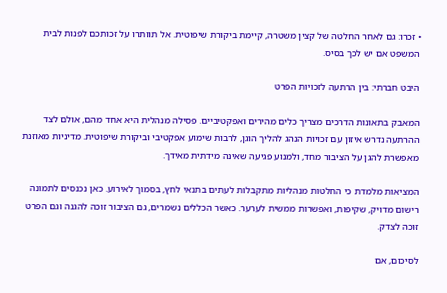• זכרו: גם לאחר החלטה של קצין משטרה, קיימת ביקורת שיפוטית. אל תוותרו על זכותכם לפנות לבית המשפט אם יש לכך בסיס.

היבט חברתי: בין הרתעה לזכויות הפרט

המאבק בתאונות הדרכים מצריך כלים מהירים ואפקטיביים. פסילה מנהלית היא אחד מהם, אולם לצד ההרתעה נדרש איזון עם זכויות הנהג להליך הוגן, לרבות שימוע אפקטיבי וביקורת שיפוטית. מדיניות מאוזנת מאפשרת להגן על הציבור מחד, ולמנוע פגיעה שאינה מידתית מאידך.

המציאות מלמדת כי החלטות מנהליות מתקבלות לעתים בתנאי לחץ, בסמוך לאירוע. כאן נכנסים לתמונה רישום מדויק, שקיפות, ואפשרות ממשית לערער. כאשר הכללים נשמרים, גם הציבור זוכה להגנה וגם הפרט זוכה לצדק.

לסיכום, אם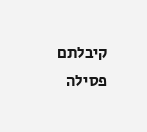קיבלתם פסילה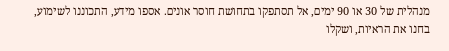מנהלית של 30 או 90 ימים, אל תסתפקו בתחושת חוסר אונים. אספו מידע, התכוננו לשימוע, בחנו את הראיות, ושקלו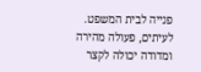פנייה לבית המשפט. לעיתים, פעולה מהירה ומדודה יכולה לקצר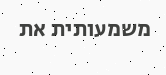משמעותית את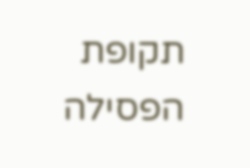תקופת הפסילה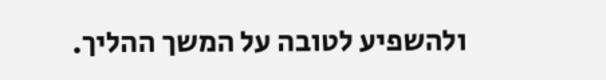ולהשפיע לטובה על המשך ההליך.